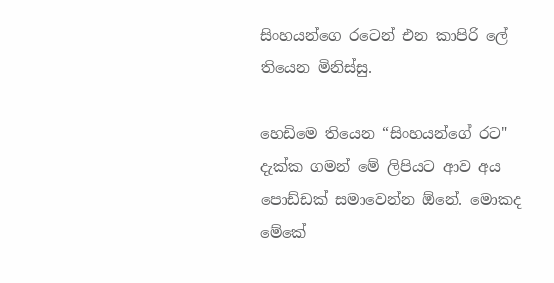සිංහයන්ගෙ රටෙන් එන කාපිරි ලේ තියෙන මිනිස්සු.

හෙඩිමෙ තියෙන “සිංහයන්ගේ රට" දැක්ක ගමන් මේ ලිපියට ආව අය පොඩ්ඩක් සමාවෙන්න ඕනේ. මොකද මේකේ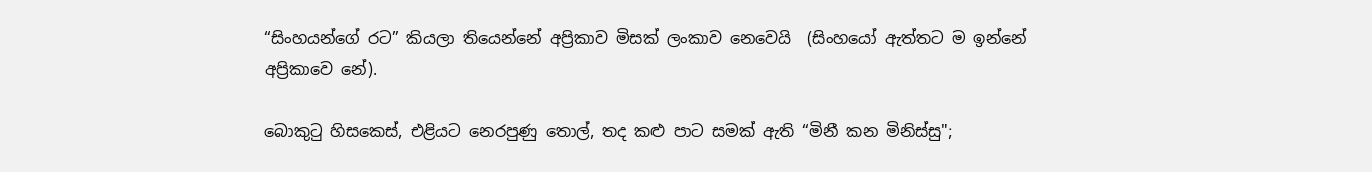“සිංහයන්ගේ රට” කියලා තියෙන්නේ අප්‍රිකාව මිසක් ලංකාව නෙවෙයි  (සිංහයෝ ඇත්තට ම ඉන්නේ අප්‍රිකාවෙ නේ).

බොකුටු හිසකෙස්, එළියට නෙරපුණු තොල්, තද කළු පාට සමක් ඇති “මිනී කන මිනිස්සු";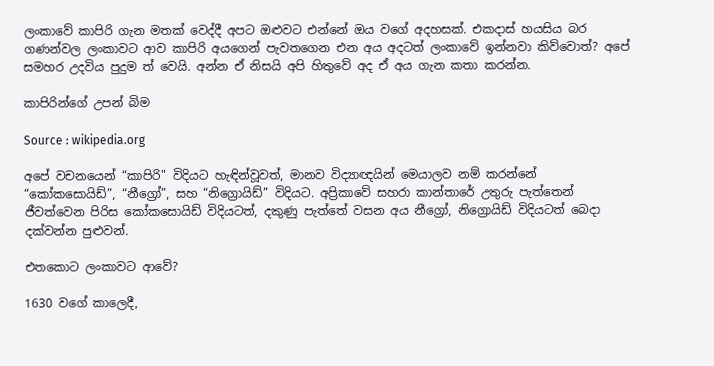ලංකාවේ කාපිරි ගැන මතක් වෙද්දී අපට ඔළුවට එන්නේ ඔය වගේ අදහසක්. එකදාස් හයසිය බර ගණන්වල ලංකාවට ආව කාපිරි අයගෙන් පැවතගෙන එන අය අදටත් ලංකාවේ ඉන්නවා කිව්වොත්? අපේ සමහර උදවිය පුදුම ත් වෙයි. අන්න ඒ නිසයි අපි හිතුවේ අද ඒ අය ගැන කතා කරන්න.

කාපිරින්ගේ උපන් බිම

Source : wikipedia.org

අපේ වචනයෙන් “කාපිරි" විදියට හැඳින්වූවත්, මානව විද්‍යාඥයින් මෙයාලව නම් කරන්නේ “කෝකසොයිඩ්”, “නීග්‍රෝ”, සහ “නිග්‍රොයිඩ්” විදියට. අප්‍රිකාවේ සහරා කාන්තාරේ උතුරු පැත්තෙන් ජීවත්වෙන පිරිස කෝකසොයිඩ් විදියටත්, දකුණු පැත්තේ වසන අය නීග්‍රෝ, නිග්‍රොයිඩ් විදියටත් බෙදා දක්වන්න පුළුවන්.

එතකොට ලංකාවට ආවේ?

1630 වගේ කාලෙදී,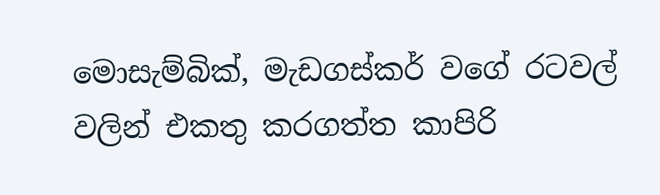මොසැම්බික්, මැඩගස්කර් වගේ රටවල් වලින් එකතු කරගත්ත කාපිරි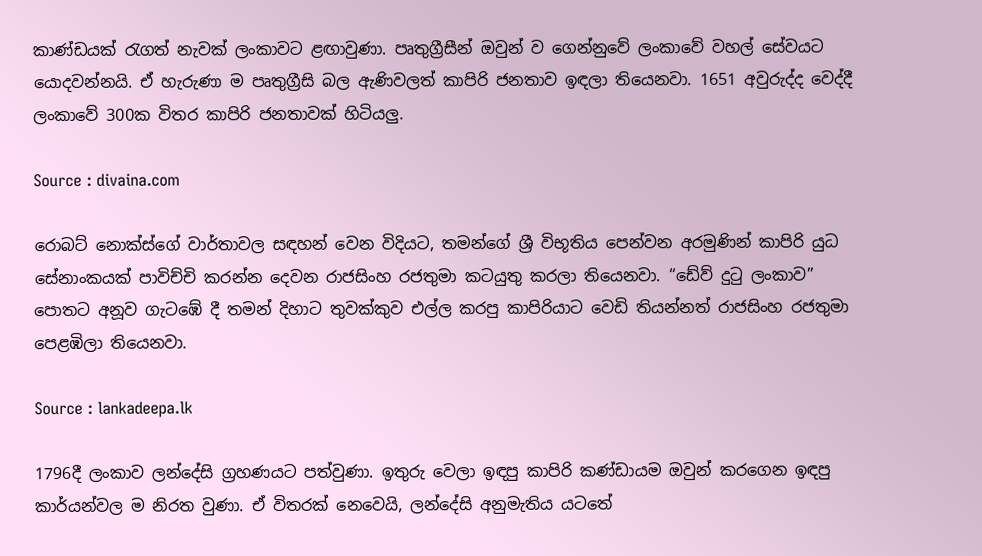කාණ්ඩයක් රැගත් නැවක් ලංකාවට ළඟාවුණා. පෘතුග්‍රීසීන් ඔවුන් ව ගෙන්නුවේ ලංකාවේ වහල් සේවයට යොදවන්නයි. ඒ හැරුණා ම පෘතුග්‍රීසි බල ඇණිවලත් කාපිරි ජනතාව ඉඳලා තියෙනවා. 1651 අවුරුද්ද වෙද්දී ලංකාවේ 300ක විතර කාපිරි ජනතාවක් හිටියලු.

Source : divaina.com

රොබට් නොක්ස්ගේ වාර්තාවල සඳහන් වෙන විදියට, තමන්ගේ ශ්‍රී විභූතිය පෙන්වන අරමුණින් කාපිරි යුධ සේනාංකයක් පාවිච්චි කරන්න දෙවන රාජසිංහ රජතුමා කටයුතු කරලා තියෙනවා. “ඩේව් දුටු ලංකාව” පොතට අනූව ගැටඹේ දී තමන් දිහාට තුවක්කුව එල්ල කරපු කාපිරියාට වෙඩි තියන්නත් රාජසිංහ රජතුමා පෙළඹිලා තියෙනවා.

Source : lankadeepa.lk

1796දී ලංකාව ලන්දේසි ග්‍රහණයට පත්වුණා. ඉතුරු වෙලා ඉඳපු කාපිරි කණ්ඩායම ඔවුන් කරගෙන ඉඳපු කාර්යන්වල ම නිරත වුණා. ඒ විතරක් නෙවෙයි, ලන්දේසි අනුමැතිය යටතේ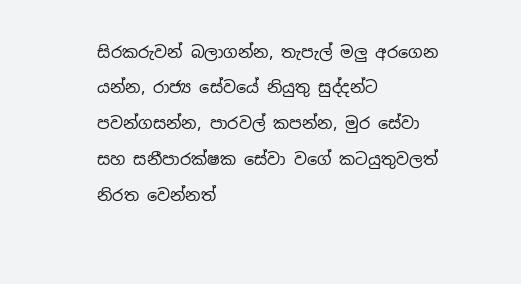සිරකරුවන් බලාගන්න, තැපැල් මලු අරගෙන යන්න, රාජ්‍ය සේවයේ නියුතු සුද්දන්ට පවන්ගසන්න, පාරවල් කපන්න, මුර සේවා සහ සනීපාරක්ෂක සේවා වගේ කටයුතුවලත් නිරත වෙන්නත්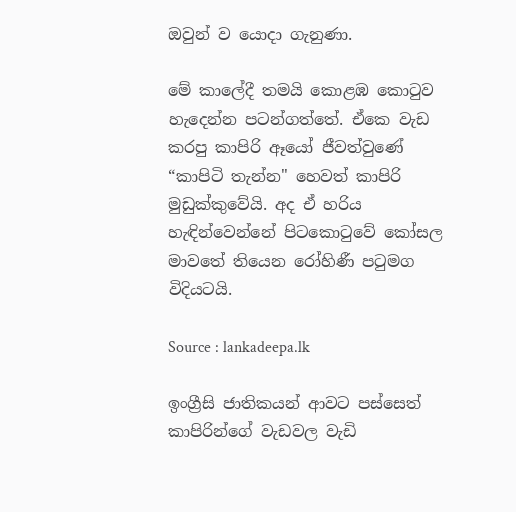ඔවුන් ව යොදා ගැනුණා.

මේ කාලේදී තමයි කොළඹ කොටුව හැදෙන්න පටන්ගත්තේ. ඒකෙ වැඩ කරපු කාපිරි ඈයෝ ජීවත්වුණේ “කාපිටි තැන්න" හෙවත් කාපිරි මුඩුක්කුවේයි. අද ඒ හරිය හැඳින්වෙන්නේ පිටකොටුවේ කෝසල මාවතේ තියෙන රෝහිණී පටුමග විදියටයි.

Source : lankadeepa.lk

ඉංග්‍රීසි ජාතිකයන් ආවට පස්සෙත් කාපිරින්ගේ වැඩවල වැඩි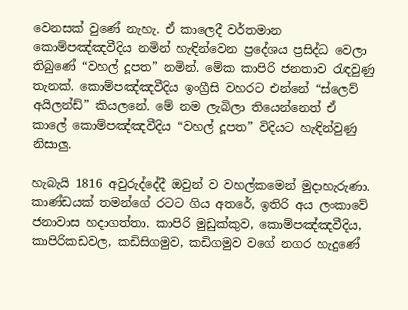වෙනසක් වුණේ නැහැ. ඒ කාලෙදී වර්තමාන කොම්පඤ්ඤවීදිය නමින් හැඳින්වෙන ප්‍රදේශය ප්‍රසිද්ධ වෙලා තිබුණේ “වහල් දූපත” නමින්. මේක කාපිරි ජනතාව රැඳවුණු තැනක්. කොම්පඤ්ඤවීදිය ඉංග්‍රීසි වහරට එන්නේ “ස්ලෙව් අයිලන්ඩ්” කියලනේ. මේ නම ලැබිලා තියෙන්නෙත් ඒ කාලේ කොම්පඤ්ඤවීදිය “වහල් දූපත” විදියට හැඳින්වුණු නිසාලු.

හැබැයි 1816 අවුරුද්දේදී ඔවුන් ව වහල්කමෙන් මුදාහැරුණා. කාණ්ඩයක් තමන්ගේ රටට ගිය අතරේ, ඉතිරි අය ලංකාවේ ජනාවාස හදාගත්තා. කාපිරි මුඩුක්‌කුව, කොම්පඤ්ඤවීදිය, කාපිරිකඩවල, කඩිසිගමුව, කඩිගමුව වගේ නගර හැදුණේ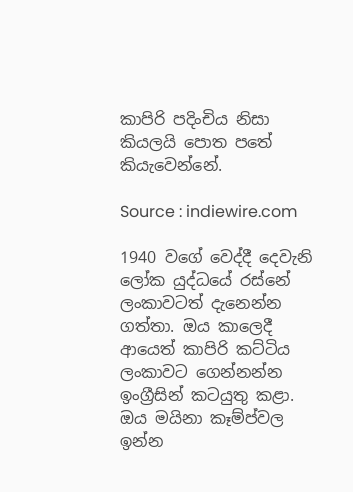කාපිරි පදිංචිය නිසා කියලයි පොත පතේ කියැවෙන්නේ.

Source : indiewire.com

1940 වගේ වෙද්දී දෙවැනි ලෝක යුද්ධයේ රස්නේ ලංකාවටත් දැනෙන්න ගත්තා. ඔය කාලෙදී ආයෙත් කාපිරි කට්ටිය ලංකාවට ගෙන්නන්න ඉංග්‍රීසින් කටයුතු කළා. ඔය මයිනා කෑම්ප්වල ඉන්න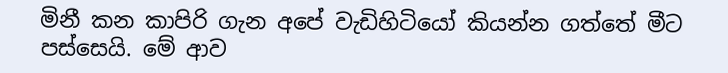මිනී කන කාපිරි ගැන අපේ වැඩිහිටියෝ කියන්න ගත්තේ මීට පස්සෙයි. මේ ආව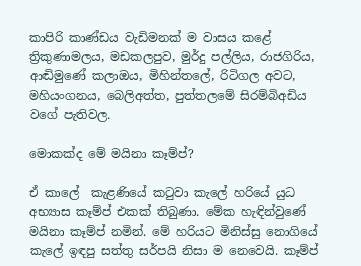කාපිරි කාණ්ඩය වැඩිමනක් ම වාසය කළේ ත්‍රිකුණාමලය, මඩකලපුව, මුර්දු පල්ලිය, රාජගිරිය, ආඬිමුණේ කලාඔය, මිහින්තලේ, රිටිගල අවට, මහියංගනය, බෙලිඅත්ත, පුත්තලමේ සිරම්බිඅඩිය වගේ පැතිවල.

මොකක්ද මේ මයිනා කෑම්ප්?

ඒ කාලේ  කැළණියේ කටුවා කැලේ හරියේ යුධ අභ්‍යාස කෑම්ප් එකක් තිබුණා. මේක හැඳින්වුණේ මයිනා කෑම්ප් නමින්. මේ හරියට මිනිස්සු නොගියේ කැලේ ඉඳපු සත්තු සර්පයි නිසා ම නෙවෙයි. කෑම්ප්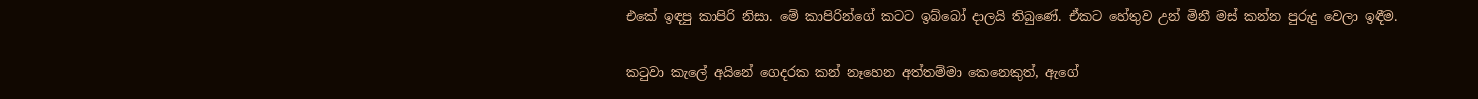එකේ ඉඳපු කාපිරි නිසා. මේ කාපිරින්ගේ කටට ඉබ්බෝ දාලයි තිබුණේ. ඒකට හේතුව උන් මිනී මස් කන්න පුරුදු වෙලා ඉඳීම.

කටුවා කැලේ අයිනේ ගෙදරක කන් නෑහෙන අත්තම්මා කෙනෙකුත්, ඇගේ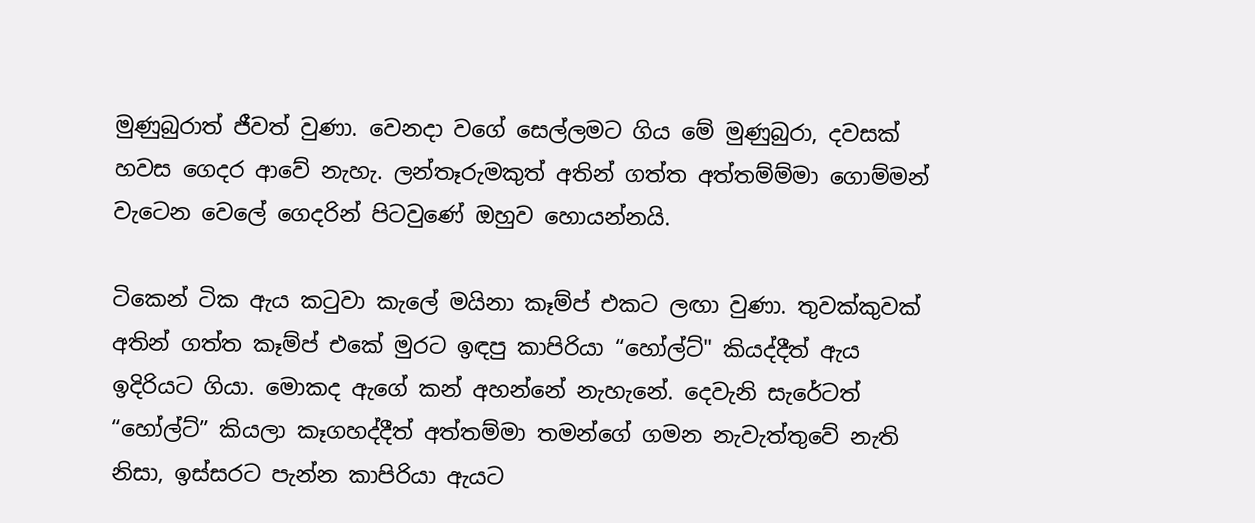මුණුබුරාත් ජීවත් වුණා. වෙනදා වගේ සෙල්ලමට ගිය මේ මුණුබුරා, දවසක් හවස ගෙදර ආවේ නැහැ. ලන්තෑරුමකුත් අතින් ගත්ත අත්තම්ම්මා ගොම්මන් වැටෙන වෙලේ ගෙදරින් පිටවුණේ ඔහුව හොයන්නයි.

ටිකෙන් ටික ඇය කටුවා කැලේ මයිනා කෑම්ප් එකට ලඟා වුණා. තුවක්කුවක් අතින් ගත්ත කෑම්ප් එකේ මුරට ඉඳපු කාපිරියා “හෝල්ට්" කියද්දීත් ඇය ඉදිරියට ගියා. මොකද ඇගේ කන් අහන්නේ නැහැනේ. දෙවැනි සැරේටත් “හෝල්ට්” කියලා කෑගහද්දීත් අත්තම්මා තමන්ගේ ගමන නැවැත්තුවේ නැති නිසා, ඉස්සරට පැන්න කාපිරියා ඇයට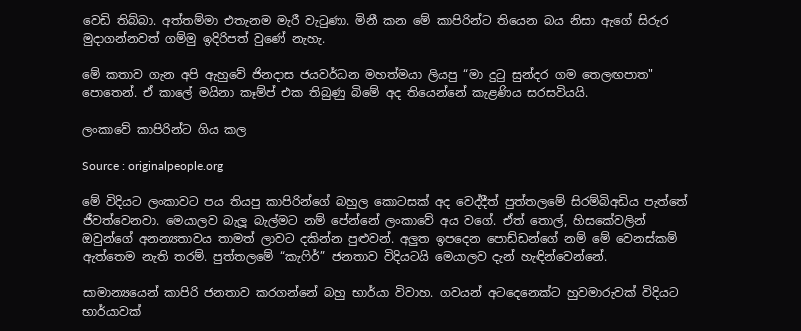වෙඩි තිබ්බා. අත්තම්මා එතැනම මැරී වැටුණා. මිනී කන මේ කාපිරින්ට තියෙන බය නිසා ඇගේ සිරුර මුදාගන්නවත් ගම්මු ඉදිරිපත් වුණේ නැහැ.

මේ කතාව ගැන අපි ඇහුවේ ජිනදාස ජයවර්ධන මහත්මයා ලියපු “මා දුටු සුන්දර ගම තෙලඟපාත" පොතෙන්. ඒ කාලේ මයිනා කෑම්ප් එක තිබුණු බිමේ අද තියෙන්නේ කැළණිය සරසවියයි.

ලංකාවේ කාපිරින්ට ගිය කල

Source : originalpeople.org

මේ විදියට ලංකාවට පය තියපු කාපිරින්ගේ බහුල කොටසක් අද වෙද්දීත් පුත්තලමේ සිරම්බිඅඩිය පැත්තේ ජීවත්වෙනවා. මෙයාලව බැලූ බැල්මට නම් පේන්නේ ලංකාවේ අය වගේ. ඒත් තොල්, හිසකේවලින් ඔවුන්ගේ අනන්‍යතාවය තාමත් ලාවට දකින්න පුළුවන්. අලුත ඉපදෙන පොඩ්ඩන්ගේ නම් මේ වෙනස්කම් ඇත්තෙම නැති තරම්. පුත්තලමේ “කැෆිර්” ජනතාව විදියටයි මෙයාලව දැන් හැඳින්වෙන්නේ.

සාමාන්‍යයෙන් කාපිරි ජනතාව කරගන්නේ බහු භාර්යා විවාහ. ගවයන් අටදෙනෙක්ට හුවමාරුවක් විදියට භාර්යාවක්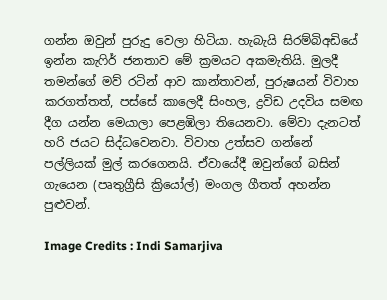ගන්න ඔවුන් පුරුදු වෙලා හිටියා. හැබැයි සිරම්බිඅඩියේ ඉන්න කැෆිර් ජනතාව මේ ක්‍රමයට අකමැතියි. මුලදී තමන්ගේ මව් රටින් ආව කාන්තාවන්, පුරුෂයන් විවාහ කරගත්තත්, පස්සේ කාලෙදී සිංහල, ද්‍රවිඩ උදවිය සමඟ දීග යන්න මෙයාලා පෙළඹිලා තියෙනවා. මේවා දැනටත් හරි ජයට සිද්ධවෙනවා. විවාහ උත්සව ගන්නේ පල්ලියක් මුල් කරගෙනයි. ඒවායේදී ඔවුන්ගේ බසින් ගැයෙන (පෘතුග්‍රීසි ක්‍රියෝල්) මංගල ගීතත් අහන්න පුළුවන්.

Image Credits : Indi Samarjiva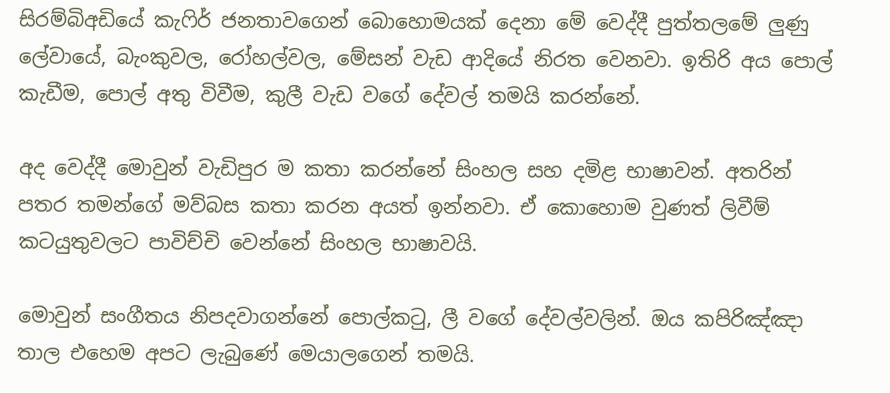සිරම්බිඅඩියේ කැෆිර් ජනතාවගෙන් බොහොමයක් දෙනා මේ වෙද්දී පුත්තලමේ ලුණු ලේවායේ, බැංකුවල, රෝහල්වල, මේසන් වැඩ ආදියේ නිරත වෙනවා. ඉතිරි අය පොල් කැඩීම, පොල් අතු විවීම, කුලී වැඩ වගේ දේවල් තමයි කරන්නේ.

අද වෙද්දී මොවුන් වැඩිපුර ම කතා කරන්නේ සිංහල සහ දමිළ භාෂාවන්. අතරින් පතර තමන්ගේ මව්බස කතා කරන අයත් ඉන්නවා. ඒ කොහොම වුණත් ලිවීම් කටයුතුවලට පාවිච්චි වෙන්නේ සිංහල භාෂාවයි.

මොවුන් සංගීතය නිපදවාගන්නේ පොල්කටු, ලී වගේ දේවල්වලින්. ඔය කපිරිඤ්ඤා තාල එහෙම අපට ලැබුණේ මෙයාලගෙන් තමයි.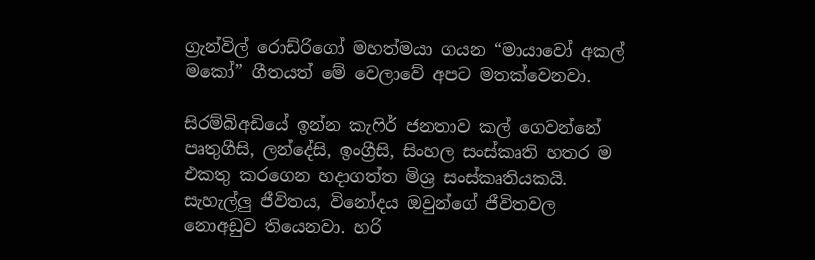ග්‍රැන්විල් රොඩ්රිගෝ මහත්මයා ගයන “මායාවෝ අකල් මකෝ” ගීතයත් මේ වෙලාවේ අපට මතක්වෙනවා.

සිරම්බිඅඩියේ ඉන්න කැෆිර් ජනතාව කල් ගෙවන්නේ පෘතුගීසි, ලන්දේසි, ඉංග්‍රීසි, සිංහල සංස්කෘති හතර ම එකතු කරගෙන හදාගත්ත මිශ්‍ර සංස්කෘතියකයි. සැහැල්ලු ජීවිතය, විනෝදය ඔවුන්ගේ ජීවිතවල නොඅඩුව තියෙනවා. හරි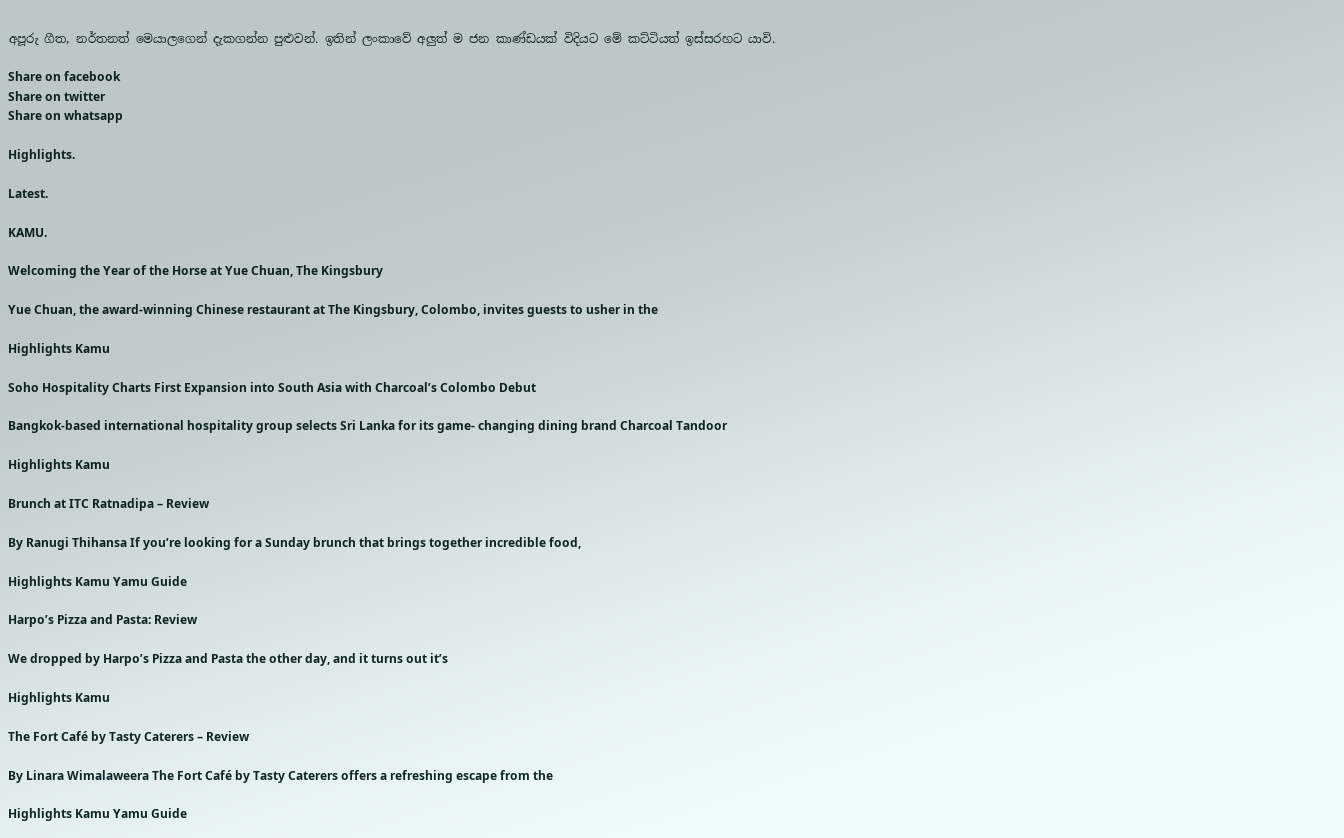අපූරු ගීත, නර්තනත් මෙයාලගෙන් දැකගන්න පුළුවන්. ඉතින් ලංකාවේ අලුත් ම ජන කාණ්ඩයක් විදියට මේ කට්ටියත් ඉස්සරහට යාවි.

Share on facebook
Share on twitter
Share on whatsapp

Highlights.

Latest.

KAMU.

Welcoming the Year of the Horse at Yue Chuan, The Kingsbury

Yue Chuan, the award-winning Chinese restaurant at The Kingsbury, Colombo, invites guests to usher in the

Highlights Kamu

Soho Hospitality Charts First Expansion into South Asia with Charcoal’s Colombo Debut

Bangkok-based international hospitality group selects Sri Lanka for its game- changing dining brand Charcoal Tandoor

Highlights Kamu

Brunch at ITC Ratnadipa – Review

By Ranugi Thihansa If you’re looking for a Sunday brunch that brings together incredible food,

Highlights Kamu Yamu Guide

Harpo’s Pizza and Pasta: Review

We dropped by Harpo’s Pizza and Pasta the other day, and it turns out it’s

Highlights Kamu

The Fort Café by Tasty Caterers – Review

By Linara Wimalaweera The Fort Café by Tasty Caterers offers a refreshing escape from the

Highlights Kamu Yamu Guide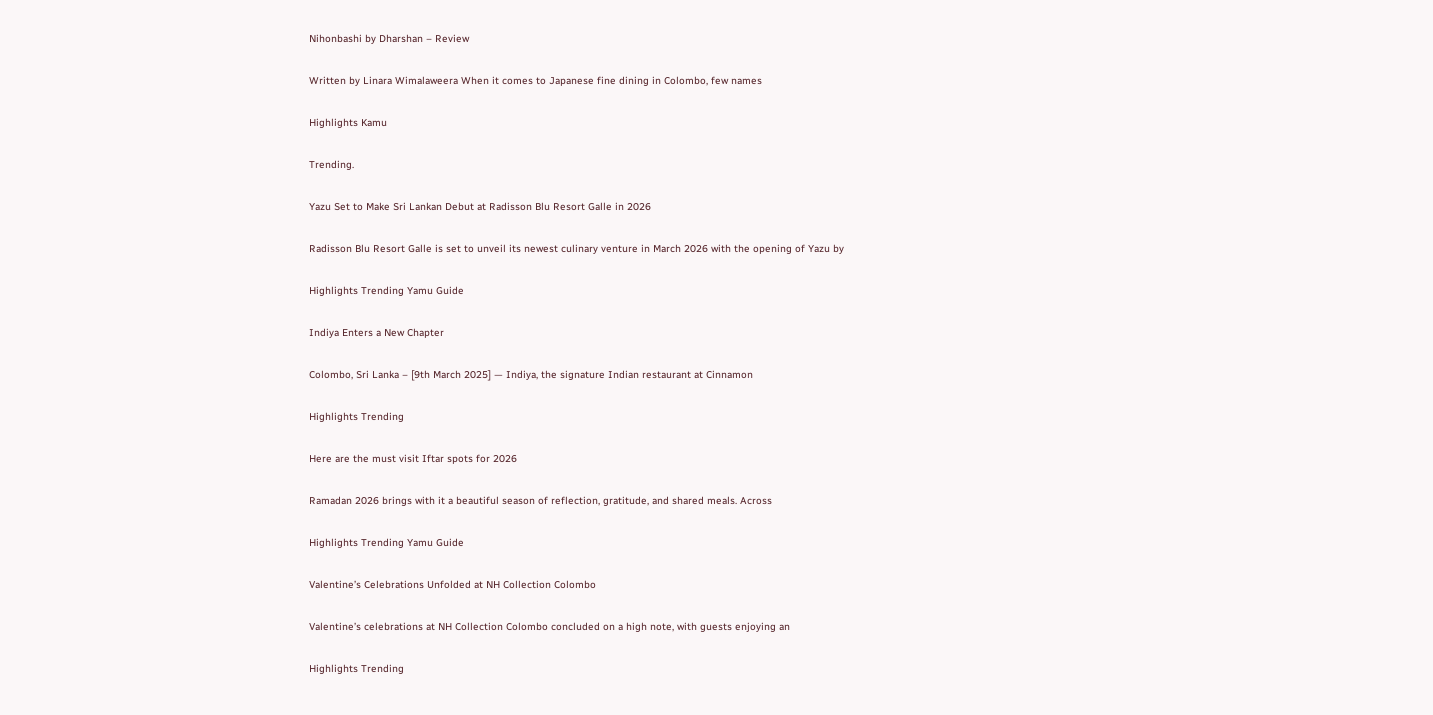Nihonbashi by Dharshan – Review

Written by Linara Wimalaweera When it comes to Japanese fine dining in Colombo, few names

Highlights Kamu

Trending.

Yazu Set to Make Sri Lankan Debut at Radisson Blu Resort Galle in 2026

Radisson Blu Resort Galle is set to unveil its newest culinary venture in March 2026 with the opening of Yazu by

Highlights Trending Yamu Guide

Indiya Enters a New Chapter

Colombo, Sri Lanka – [9th March 2025] — Indiya, the signature Indian restaurant at Cinnamon

Highlights Trending

Here are the must visit Iftar spots for 2026

Ramadan 2026 brings with it a beautiful season of reflection, gratitude, and shared meals. Across

Highlights Trending Yamu Guide

Valentine’s Celebrations Unfolded at NH Collection Colombo

Valentine’s celebrations at NH Collection Colombo concluded on a high note, with guests enjoying an

Highlights Trending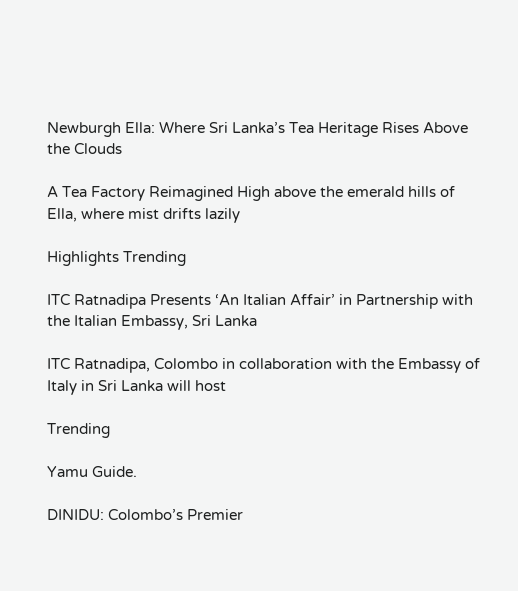Newburgh Ella: Where Sri Lanka’s Tea Heritage Rises Above the Clouds

A Tea Factory Reimagined High above the emerald hills of Ella, where mist drifts lazily

Highlights Trending

ITC Ratnadipa Presents ‘An Italian Affair’ in Partnership with the Italian Embassy, Sri Lanka

ITC Ratnadipa, Colombo in collaboration with the Embassy of Italy in Sri Lanka will host

Trending

Yamu Guide.

DINIDU: Colombo’s Premier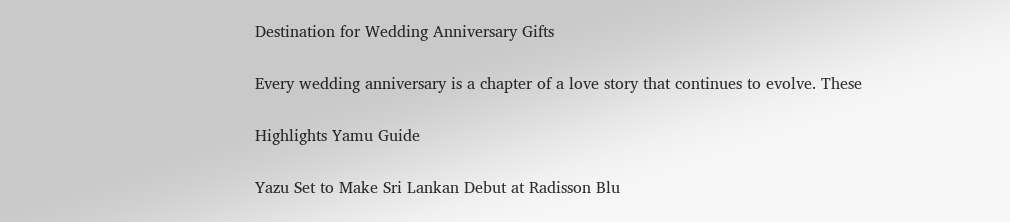Destination for Wedding Anniversary Gifts

Every wedding anniversary is a chapter of a love story that continues to evolve. These

Highlights Yamu Guide

Yazu Set to Make Sri Lankan Debut at Radisson Blu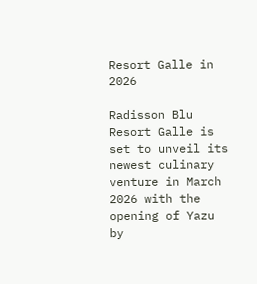Resort Galle in 2026

Radisson Blu Resort Galle is set to unveil its newest culinary venture in March 2026 with the opening of Yazu by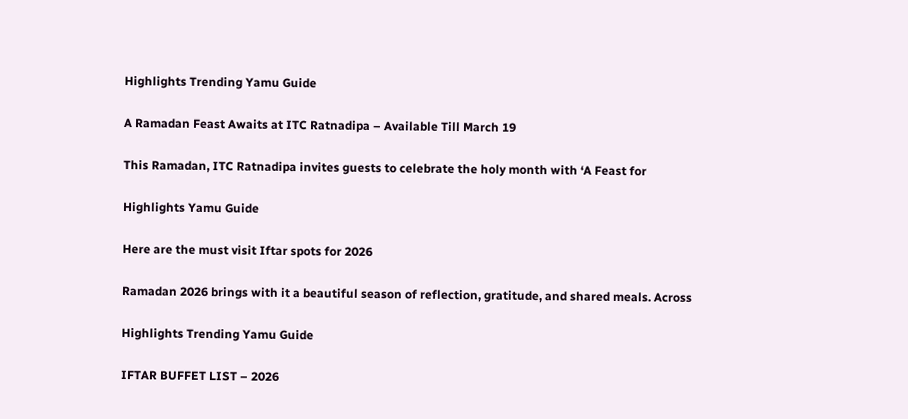Highlights Trending Yamu Guide

A Ramadan Feast Awaits at ITC Ratnadipa – Available Till March 19

This Ramadan, ITC Ratnadipa invites guests to celebrate the holy month with ‘A Feast for

Highlights Yamu Guide

Here are the must visit Iftar spots for 2026

Ramadan 2026 brings with it a beautiful season of reflection, gratitude, and shared meals. Across

Highlights Trending Yamu Guide

IFTAR BUFFET LIST – 2026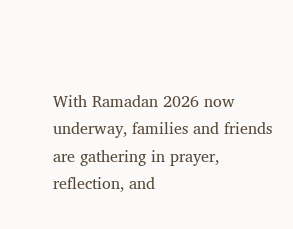With Ramadan 2026 now underway, families and friends are gathering in prayer, reflection, and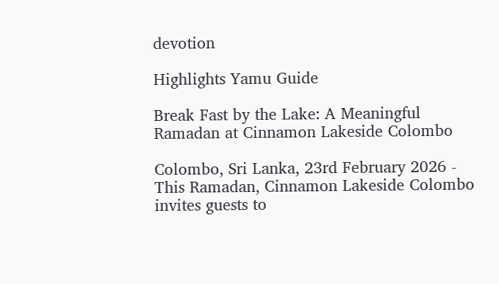devotion

Highlights Yamu Guide

Break Fast by the Lake: A Meaningful Ramadan at Cinnamon Lakeside Colombo

Colombo, Sri Lanka, 23rd February 2026 - This Ramadan, Cinnamon Lakeside Colombo invites guests to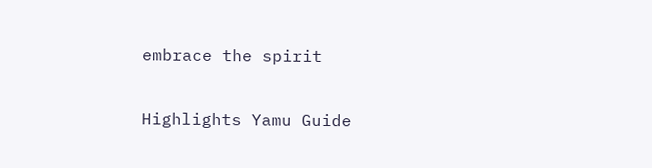embrace the spirit

Highlights Yamu Guide